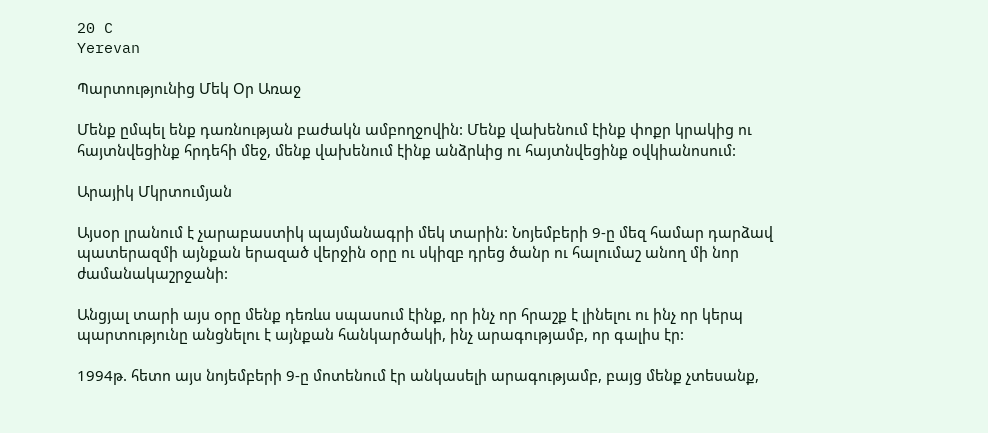20 C
Yerevan

Պարտությունից Մեկ Օր Առաջ

Մենք ըմպել ենք դառնության բաժակն ամբողջովին: Մենք վախենում էինք փոքր կրակից ու հայտնվեցինք հրդեհի մեջ, մենք վախենում էինք անձրևից ու հայտնվեցինք օվկիանոսում:

Արայիկ Մկրտումյան

Այսօր լրանում է չարաբաստիկ պայմանագրի մեկ տարին: Նոյեմբերի 9‑ը մեզ համար դարձավ պատերազմի այնքան երազած վերջին օրը ու սկիզբ դրեց ծանր ու հալումաշ անող մի նոր ժամանակաշրջանի:

Անցյալ տարի այս օրը մենք դեռևս սպասում էինք, որ ինչ որ հրաշք է լինելու ու ինչ որ կերպ պարտությունը անցնելու է այնքան հանկարծակի, ինչ արագությամբ, որ գալիս էր:

1994թ. հետո այս նոյեմբերի 9‑ը մոտենում էր անկասելի արագությամբ, բայց մենք չտեսանք,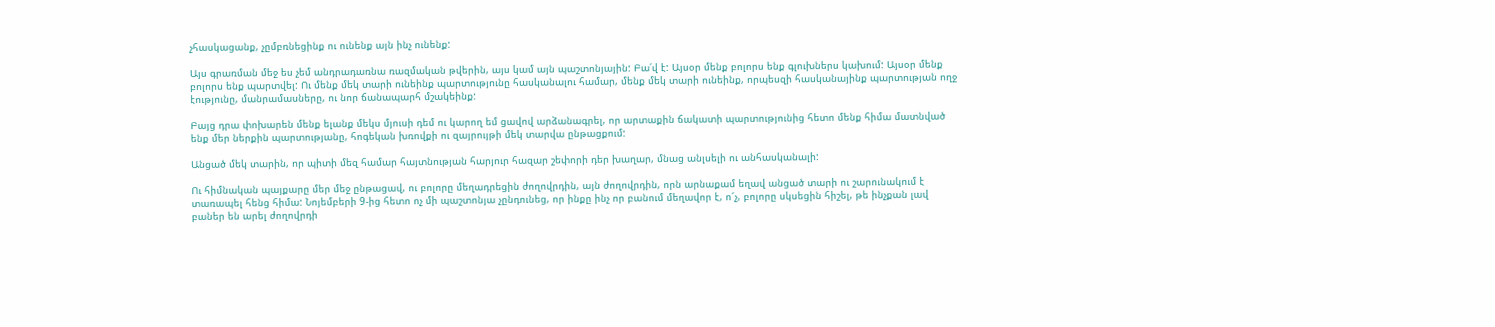չհասկացանք, չըմբռնեցինք ու ունենք այն ինչ ունենք:

Այս գրառման մեջ ես չեմ անդրադառնա ռազմական թվերին, այս կամ այն պաշտոնյային: Բա՛վ է: Այսօր մենք բոլորս ենք գլուխներս կախում: Այսօր մենք բոլորս ենք պարտվել: Ու մենք մեկ տարի ունեինք պարտությունը հասկանալու համար, մենք մեկ տարի ունեինք, որպեսզի հասկանայինք պարտության ողջ էությունը, մանրամասները, ու նոր ճանապարհ մշակեինք:

Բայց դրա փոխարեն մենք ելանք մեկս մյուսի դեմ ու կարող եմ ցավով արձանագրել, որ արտաքին ճակատի պարտությունից հետո մենք հիմա մատնված ենք մեր ներքին պարտությանը, հոգեկան խռովքի ու զայրույթի մեկ տարվա ընթացքում:

Անցած մեկ տարին, որ պիտի մեզ համար հայտնության հարյուր հազար շեփորի դեր խաղար, մնաց անլսելի ու անհասկանալի:

Ու հիմնական պայքարը մեր մեջ ընթացավ, ու բոլորը մեղադրեցին ժողովրդին, այն ժողովրդին, որն արնաքամ եղավ անցած տարի ու շարունակում է տառապել հենց հիմա: Նոյեմբերի 9‑ից հետո ոչ մի պաշտոնյա չընդունեց, որ ինքը ինչ որ բանում մեղավոր է, ո՜չ, բոլորը սկսեցին հիշել, թե ինչքան լավ բաներ են արել ժողովրդի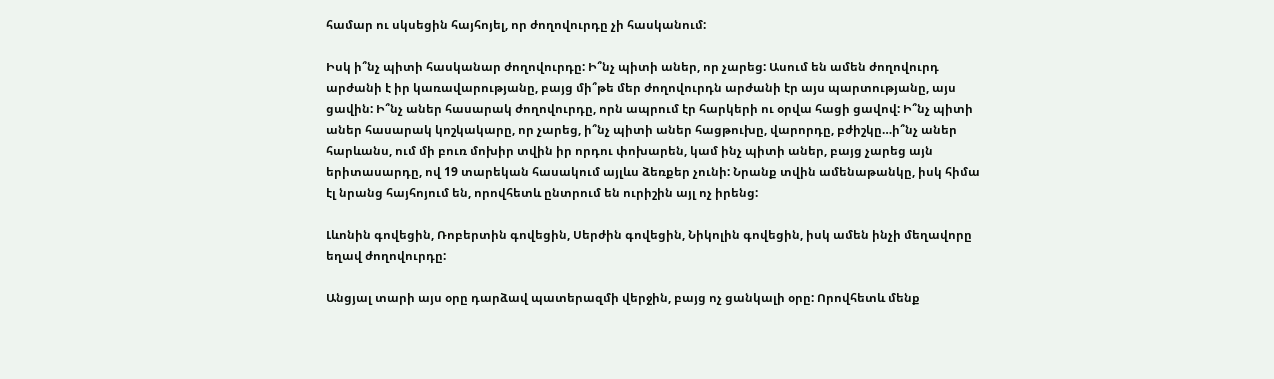համար ու սկսեցին հայհոյել, որ ժողովուրդը չի հասկանում:

Իսկ ի՞նչ պիտի հասկանար ժողովուրդը: Ի՞նչ պիտի աներ, որ չարեց: Ասում են ամեն ժողովուրդ արժանի է իր կառավարությանը, բայց մի՞թե մեր ժողովուրդն արժանի էր այս պարտությանը, այս ցավին: Ի՞նչ աներ հասարակ ժողովուրդը, որն ապրում էր հարկերի ու օրվա հացի ցավով: Ի՞նչ պիտի աներ հասարակ կոշկակարը, որ չարեց, ի՞նչ պիտի աներ հացթուխը, վարորդը, բժիշկը…ի՞նչ աներ հարևանս, ում մի բուռ մոխիր տվին իր որդու փոխարեն, կամ ինչ պիտի աներ, բայց չարեց այն երիտասարդը, ով 19 տարեկան հասակում այլևս ձեռքեր չունի: Նրանք տվին ամենաթանկը, իսկ հիմա էլ նրանց հայհոյում են, որովհետև ընտրում են ուրիշին այլ ոչ իրենց:

Լևոնին գովեցին, Ռոբերտին գովեցին, Սերժին գովեցին, Նիկոլին գովեցին, իսկ ամեն ինչի մեղավորը եղավ ժողովուրդը:

Անցյալ տարի այս օրը դարձավ պատերազմի վերջին, բայց ոչ ցանկալի օրը: Որովհետև մենք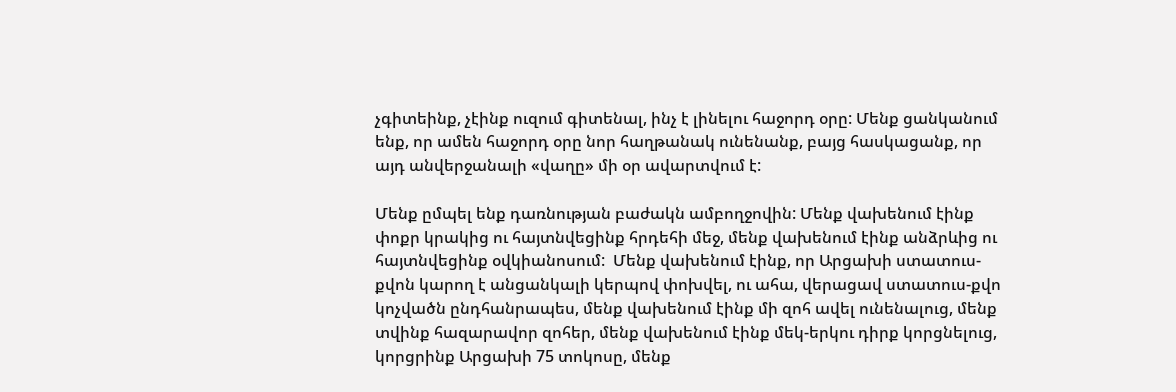չգիտեինք, չէինք ուզում գիտենալ, ինչ է լինելու հաջորդ օրը: Մենք ցանկանում ենք, որ ամեն հաջորդ օրը նոր հաղթանակ ունենանք, բայց հասկացանք, որ այդ անվերջանալի «վաղը» մի օր ավարտվում է:

Մենք ըմպել ենք դառնության բաժակն ամբողջովին: Մենք վախենում էինք փոքր կրակից ու հայտնվեցինք հրդեհի մեջ, մենք վախենում էինք անձրևից ու հայտնվեցինք օվկիանոսում:  Մենք վախենում էինք, որ Արցախի ստատուս-քվոն կարող է անցանկալի կերպով փոխվել, ու ահա, վերացավ ստատուս-քվո կոչվածն ընդհանրապես, մենք վախենում էինք մի զոհ ավել ունենալուց, մենք տվինք հազարավոր զոհեր, մենք վախենում էինք մեկ-երկու դիրք կորցնելուց, կորցրինք Արցախի 75 տոկոսը, մենք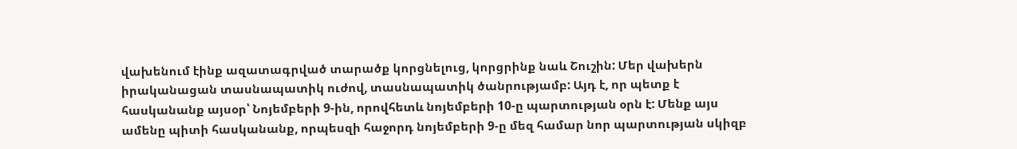վախենում էինք ազատագրված տարածք կորցնելուց, կորցրինք նաև Շուշին: Մեր վախերն իրականացան տասնապատիկ ուժով, տասնապատիկ ծանրությամբ: Այդ է, որ պետք է հասկանանք այսօր՝ Նոյեմբերի 9‑ին, որովհետև նոյեմբերի 10‑ը պարտության օրն է: Մենք այս ամենը պիտի հասկանանք, որպեսզի հաջորդ նոյեմբերի 9‑ը մեզ համար նոր պարտության սկիզբ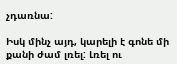չդառնա:

Իսկ մինչ այդ, կարելի է գոնե մի քանի ժամ լռել: Լռել ու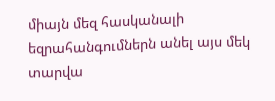միայն մեզ հասկանալի եզրահանգումներն անել այս մեկ տարվա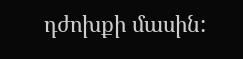դժոխքի մասին: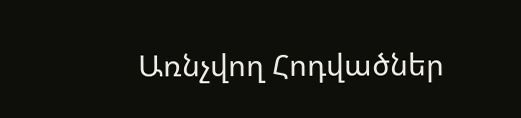Առնչվող Հոդվածներ